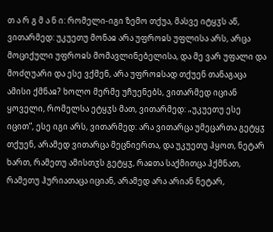თ ა რ გ მ ა ნ ი: რომელი-იგი ზემო თქუა, მასვე იტყჳს აწ, ვითარმედ: უკუეთუ მონაჲ არა უფროჲს უფლისა არს, არცა მოციქული უფროჲს მომავლინებელისა, და მე ვარ უფალი და მოძღუარი და ესე ვქმენ, არა უფროჲსად თქუენ თანაგაცა ამისი ქმნაჲ? ხოლო მერმე უჩუენებს, ვითარმედ იციან ყოველი, რომელსა ეტყჳს მათ, ვითარმედ: „უკუეთუ ესე იცით“, ესე იგი არს, ვითარმედ: არა ვითარცა უმეცართა გეტყჳ თქუენ, არამედ ვითარცა მეცნიერთა, და უკუეთუ ჰყოთ, ნეტარ ხართ, რამეთუ ამისთჳს გეტყჳ, რაჲთა საქმითცა ჰქმნათ, რამეთუ ჰურიათაცა იციან, არამედ არა არიან ნეტარ,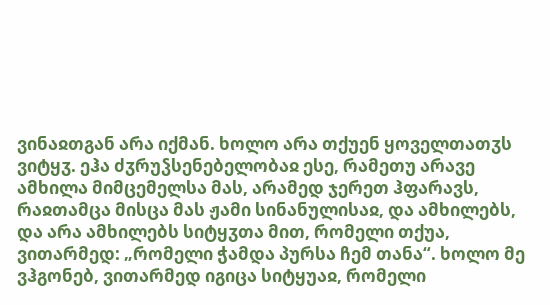ვინაჲთგან არა იქმან. ხოლო არა თქუენ ყოველთათჳს ვიტყჳ. ეჰა ძჳრუჴსენებელობაჲ ესე, რამეთუ არავე ამხილა მიმცემელსა მას, არამედ ჯერეთ ჰფარავს, რაჲთამცა მისცა მას ჟამი სინანულისაჲ, და ამხილებს, და არა ამხილებს სიტყჳთა მით, რომელი თქუა, ვითარმედ: „რომელი ჭამდა პურსა ჩემ თანა“. ხოლო მე ვჰგონებ, ვითარმედ იგიცა სიტყუაჲ, რომელი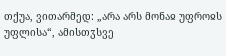თქუა, ვითარმედ: „არა არს მონაჲ უფროჲს უფლისა“, ამისთჳსვე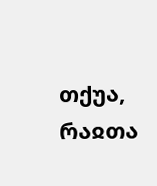თქუა, რაჲთა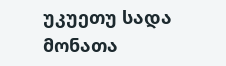უკუეთუ სადა მონათა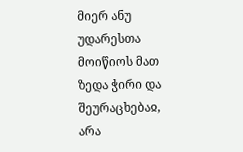მიერ ანუ უდარესთა მოიწიოს მათ ზედა ჭირი და შეურაცხებაჲ, არა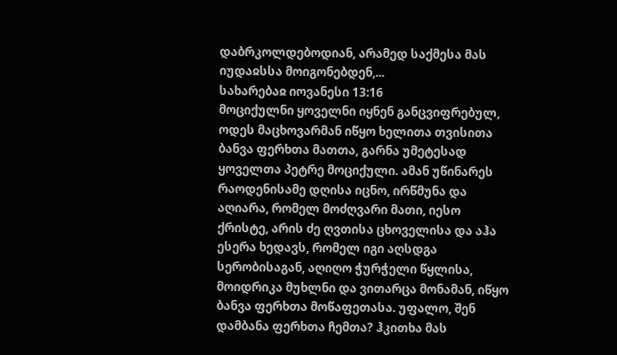დაბრკოლდებოდიან, არამედ საქმესა მას იუდაჲსსა მოიგონებდენ,...
სახარებაჲ იოვანესი 13:16
მოციქულნი ყოველნი იყნენ განცვიფრებულ, ოდეს მაცხოვარმან იწყო ხელითა თვისითა ბანვა ფერხთა მათთა, გარნა უმეტესად ყოველთა პეტრე მოციქული. ამან უწინარეს რაოდენისამე დღისა იცნო, ირწმუნა და აღიარა, რომელ მოძღვარი მათი, იესო ქრისტე, არის ძე ღვთისა ცხოველისა და აჰა ესერა ხედავს, რომელ იგი აღსდგა სერობისაგან, აღიღო ჭურჭელი წყლისა, მოიდრიკა მუხლნი და ვითარცა მონამან, იწყო ბანვა ფერხთა მოწაფეთასა. უფალო, შენ დამბანა ფერხთა ჩემთა? ჰკითხა მას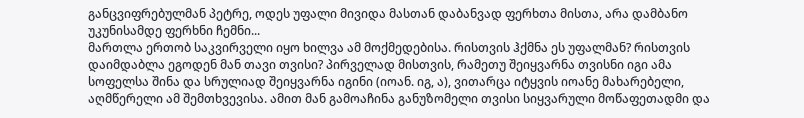განცვიფრებულმან პეტრე, ოდეს უფალი მივიდა მასთან დაბანვად ფერხთა მისთა, არა დამბანო უკუნისამდე ფერხნი ჩემნი...
მართლა ერთობ საკვირველი იყო ხილვა ამ მოქმედებისა. რისთვის ჰქმნა ეს უფალმან? რისთვის დაიმდაბლა ეგოდენ მან თავი თვისი? პირველად მისთვის, რამეთუ შეიყვარნა თვისნი იგი ამა სოფელსა შინა და სრულიად შეიყვარნა იგინი (იოან. იგ, ა), ვითარცა იტყვის იოანე მახარებელი, აღმწერელი ამ შემთხვევისა. ამით მან გამოაჩინა განუზომელი თვისი სიყვარული მოწაფეთადმი და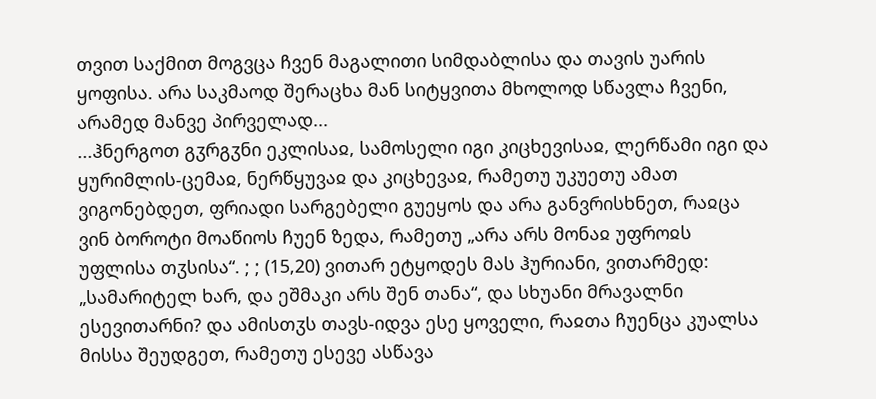თვით საქმით მოგვცა ჩვენ მაგალითი სიმდაბლისა და თავის უარის ყოფისა. არა საკმაოდ შერაცხა მან სიტყვითა მხოლოდ სწავლა ჩვენი, არამედ მანვე პირველად...
...ჰნერგოთ გჳრგჳნი ეკლისაჲ, სამოსელი იგი კიცხევისაჲ, ლერწამი იგი და ყურიმლის-ცემაჲ, ნერწყუვაჲ და კიცხევაჲ, რამეთუ უკუეთუ ამათ ვიგონებდეთ, ფრიადი სარგებელი გუეყოს და არა განვრისხნეთ, რაჲცა ვინ ბოროტი მოაწიოს ჩუენ ზედა, რამეთუ „არა არს მონაჲ უფროჲს უფლისა თჳსისა“. ; ; (15,20) ვითარ ეტყოდეს მას ჰურიანი, ვითარმედ: „სამარიტელ ხარ, და ეშმაკი არს შენ თანა“, და სხუანი მრავალნი ესევითარნი? და ამისთჳს თავს-იდვა ესე ყოველი, რაჲთა ჩუენცა კუალსა მისსა შეუდგეთ, რამეთუ ესევე ასწავა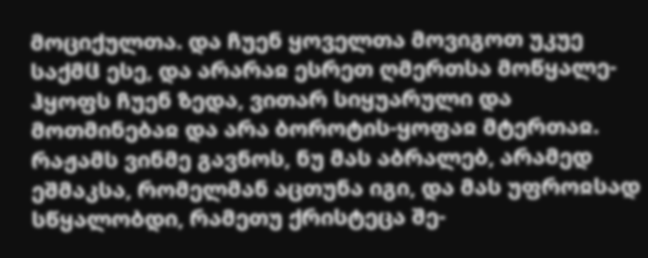მოციქულთა. და ჩუენ ყოველთა მოვიგოთ უკუე საქმჱ ესე, და არარაჲ ესრეთ ღმერთსა მოწყალე-ჰყოფს ჩუენ ზედა, ვითარ სიყუარული და მოთმინებაჲ და არა ბოროტის-ყოფაჲ მტერთაჲ.
რაჟამს ვინმე გავნოს, ნუ მას აბრალებ, არამედ ეშმაკსა, რომელმან აცთუნა იგი, და მას უფროჲსად სწყალობდი, რამეთუ ქრისტეცა შე-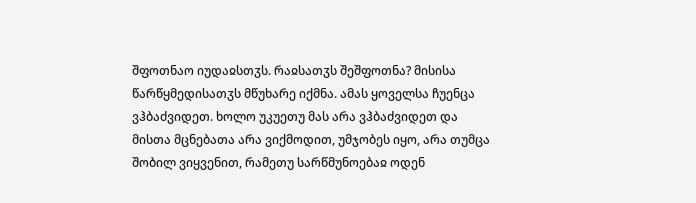შფოთნაო იუდაჲსთჳს. რაჲსათჳს შეშფოთნა? მისისა წარწყმედისათჳს მწუხარე იქმნა. ამას ყოველსა ჩუენცა ვჰბაძვიდეთ. ხოლო უკუეთუ მას არა ვჰბაძვიდეთ და მისთა მცნებათა არა ვიქმოდით, უმჯობეს იყო, არა თუმცა შობილ ვიყვენით, რამეთუ სარწმუნოებაჲ ოდენ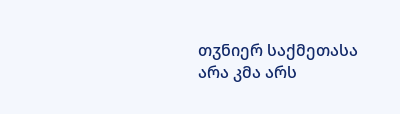თჳნიერ საქმეთასა არა კმა არს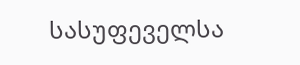სასუფეველსა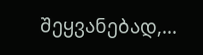შეყვანებად,...